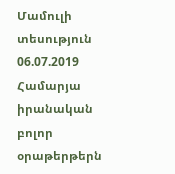Մամուլի տեսություն 06.07.2019
Համարյա իրանական բոլոր օրաթերթերն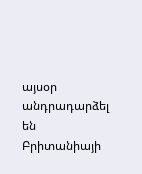այսօր անդրադարձել են Բրիտանիայի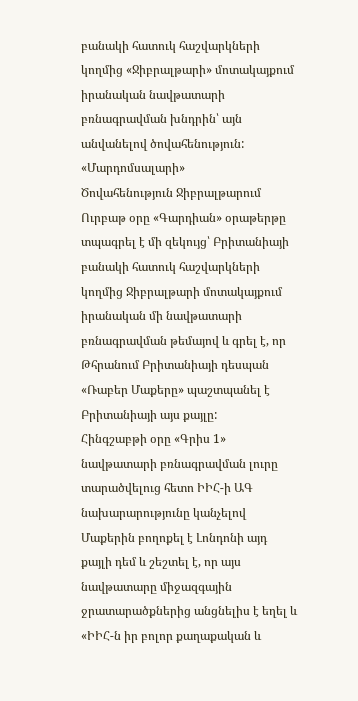բանակի հատուկ հաշվարկների կողմից «Ջիբրալթարի» մոտակայքում իրանական նավթատարի բռնագրավման խնդրին՝ այն անվանելով ծովահենություն:
«Մարդոմսալարի»
Ծովահենություն Ջիբրալթարում
Ուրբաթ օրը «Գարդիան» օրաթերթը տպագրել է մի զեկույց՝ Բրիտանիայի բանակի հատուկ հաշվարկների կողմից Ջիբրալթարի մոտակայքում իրանական մի նավթատարի բռնագրավման թեմայով և գրել է, որ Թհրանում Բրիտանիայի դեսպան «Ռաբեր Մաքերը» պաշտպանել է Բրիտանիայի այս քայլը:
Հինգշաբթի օրը «Գրիս 1» նավթատարի բռնագրավման լուրը տարածվելուց հետո ԻԻՀ-ի ԱԳ նախարարությունը կանչելով Մաքերին բողոքել է Լոնդոնի այդ քայլի դեմ և շեշտել է, որ այս նավթատարը միջազգային ջրատարածքներից անցնելիս է եղել և «ԻԻՀ-ն իր բոլոր քաղաքական և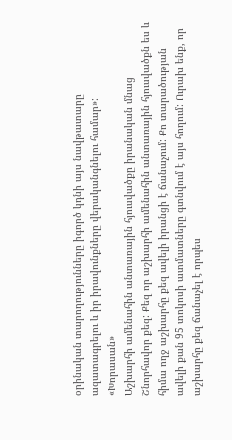օրինական տարողությունները իգործ կդնի այս նավթատարը ազատագրելու և իր իրավունքները վերականգնելու համար»:
«Խորասան»
Աշխարհի ամենահին անտառային հյուսվածքը իրանական մնաց
Շնորհավոր քեզ: Քեզ որ աշխարհի ամենահին անտառային հյուսվածքն ես և հիմա ողջ աշխարհը քեզ ավելի իրանցի է ճանաչում: Քո տարածության ավելի քան 95 տոկոսի ատմատները գտնվում է այս հողում: Ուրախ ենք, որ աշխարհը քեզ ճանաչել է որպես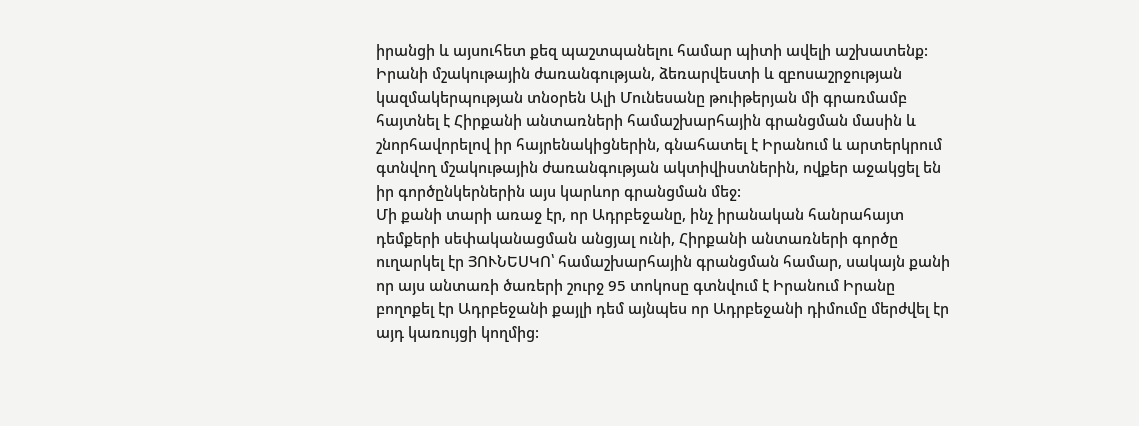իրանցի և այսուհետ քեզ պաշտպանելու համար պիտի ավելի աշխատենք:
Իրանի մշակութային ժառանգության, ձեռարվեստի և զբոսաշրջության կազմակերպության տնօրեն Ալի Մունեսանը թուիթերյան մի գրառմամբ հայտնել է Հիրքանի անտառների համաշխարհային գրանցման մասին և շնորհավորելով իր հայրենակիցներին, գնահատել է Իրանում և արտերկրում գտնվող մշակութային ժառանգության ակտիվիստներին, ովքեր աջակցել են իր գործընկերներին այս կարևոր գրանցման մեջ:
Մի քանի տարի առաջ էր, որ Ադրբեջանը, ինչ իրանական հանրահայտ դեմքերի սեփականացման անցյալ ունի, Հիրքանի անտառների գործը ուղարկել էր ՅՈՒՆԵՍԿՈ՝ համաշխարհային գրանցման համար, սակայն քանի որ այս անտառի ծառերի շուրջ 95 տոկոսը գտնվում է Իրանում Իրանը բողոքել էր Ադրբեջանի քայլի դեմ այնպես որ Ադրբեջանի դիմումը մերժվել էր այդ կառույցի կողմից: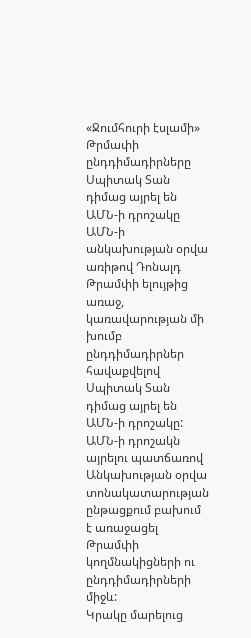«Ջումհուրի էսլամի»
Թրմափի ընդդիմադիրները Սպիտակ Տան դիմաց այրել են ԱՄՆ-ի դրոշակը
ԱՄՆ-ի անկախության օրվա առիթով Դոնալդ Թրամփի ելույթից առաջ, կառավարության մի խումբ ընդդիմադիրներ հավաքվելով Սպիտակ Տան դիմաց այրել են ԱՄՆ-ի դրոշակը:
ԱՄՆ-ի դրոշակն այրելու պատճառով Անկախության օրվա տոնակատարության ընթացքում բախում է առաջացել Թրամփի կողմնակիցների ու ընդդիմադիրների միջև:
Կրակը մարելուց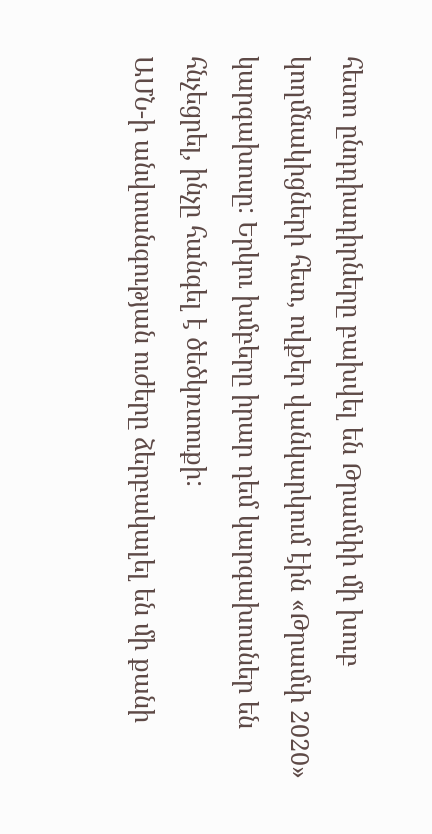հետո ընդդիադիրները բախվել են Թրամփի մի խուբ կողմնակիցների հետ, ովքեր վանկարկում էին «Թրամփ 2020» կարգախոսը: Երկու խմբերը իրար դեմ կարգախոսներ են հնչեցրել, ինչը հանգել է ծեծկռտուքի:
ԱՄՆ-ի անվտանգության ուժերը ձերբակալել են մի քանի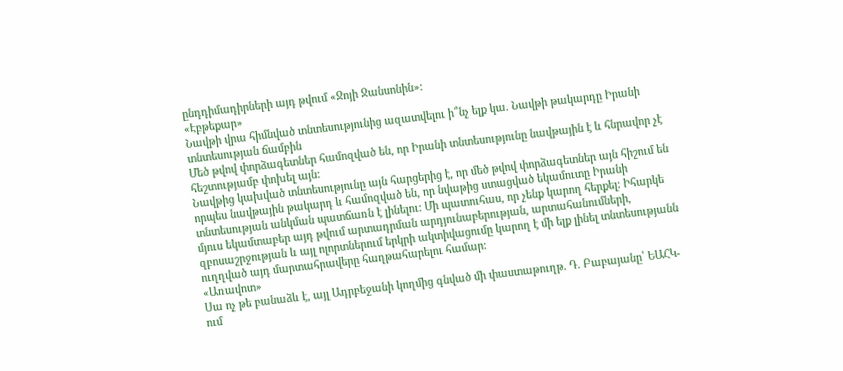ընդդիմադիրների այդ թվում «Ջոյի Ջանսոնին»:
«Էբթեքար»
Նավթի վրա հիմնված տնտեսությունից ազատվելու ի՞նչ ելք կա. Նավթի թակարդը Իրանի տնտեսության ճամբին
Մեծ թվով փորձագետներ համոզված են, որ Իրանի տնտեսությունը նավթային է և հնրավոր չէ հեշտությամբ փոխել այն:
Նավթից կախված տնտեսությունը այն հարցերից է, որ մեծ թվով փորձագետներ այն հիշում են որպես նավթային թակարդ և համոզված են, որ նվաթից ստացված եկամուտը Իրանի տնտեսության անկման պատճառն է լինելու: Մի պատուհաս, որ չենք կարող հերքել: Իհարկե մյուս եկամտաբեր այդ թվում արտադրման արդյունաբերության, արտահանումների, զբոսաշրջության և այլ ոլորտներում երկրի ակտիվացումը կարող է մի ելք լինել տնտեսությանն ուղղված այդ մարտահրավերը հաղթահարելու համար:
«Առավոտ»
Սա ոչ թե բանաձև է, այլ Ադրբեջանի կողմից գնված մի փաստաթուղթ. Դ. Բաբայանը՝ ԵԱՀԿ-ում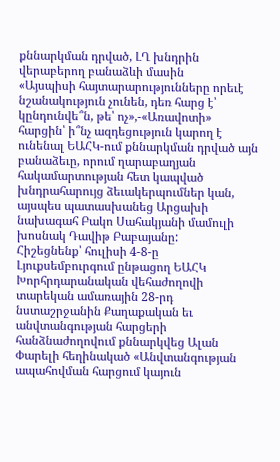քննարկման դրված, ԼՂ խնդրին վերաբերող բանաձևի մասին
«Այսպիսի հայտարարությունները որեւէ նշանակություն չունեն, դեռ հարց է՝ կընդունվե՞ն, թե՝ ոչ»,-«Առավոտի» հարցին՝ ի՞նչ ազդեցություն կարող է ունենալ ԵԱՀԿ-ում քննարկման դրված այն բանաձեւը, որում ղարաբաղյան հակամարտության հետ կապված խնդրահարույց ձեւակերպումներ կան, այսպես պատասխանեց Արցախի նախագահ Բակո Սահակյանի մամուլի խոսնակ Դավիթ Բաբայանը:
Հիշեցնենք՝ հուլիսի 4-8-ը Լյուքսեմբուրգում ընթացող ԵԱՀԿ Խորհրդարանական վեհաժողովի տարեկան ամառային 28-րդ նստաշրջանին Քաղաքական եւ անվտանգության հարցերի հանձնաժողովում քննարկվեց Ալան Փարելի հեղինակած «Անվտանգության ապահովման հարցում կայուն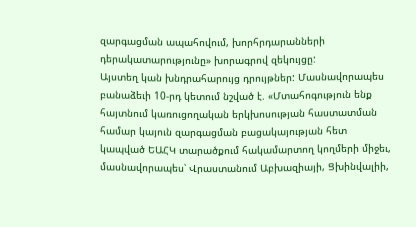զարգացման ապահովում, խորհրդարանների դերակատարությունը» խորագրով զեկույցը:
Այստեղ կան խնդրահարույց դրույթներ: Մասնավորապես բանաձեւի 10-րդ կետում նշված է. «Մտահոգություն ենք հայտնում կառուցողական երկխոսության հաստատման համար կայուն զարգացման բացակայության հետ կապված ԵԱՀԿ տարածքում հակամարտող կողմերի միջեւ, մասնավորապես՝ Վրաստանում Աբխազիայի, Ցխինվալիի,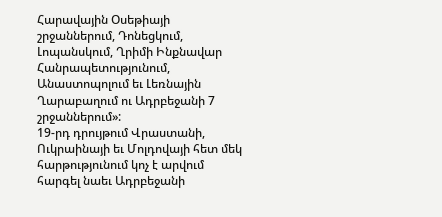Հարավային Օսեթիայի շրջաններում, Դոնեցկում, Լոպանսկում, Ղրիմի Ինքնավար Հանրապետությունում, Անաստոպոլում եւ Լեռնային Ղարաբաղում ու Ադրբեջանի 7 շրջաններում»:
19-րդ դրույթում Վրաստանի, Ուկրաինայի եւ Մոլդովայի հետ մեկ հարթությունում կոչ է արվում հարգել նաեւ Ադրբեջանի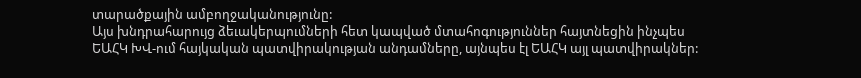տարածքային ամբողջականությունը:
Այս խնդրահարույց ձեւակերպումների հետ կապված մտահոգություններ հայտնեցին ինչպես ԵԱՀԿ ԽՎ-ում հայկական պատվիրակության անդամները, այնպես էլ ԵԱՀԿ այլ պատվիրակներ: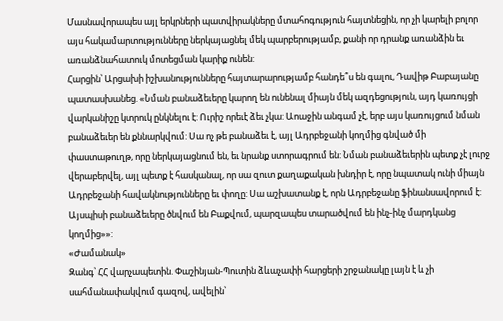Մասնավորապես այլ երկրների պատվիրակները մտահոգություն հայտնեցին, որ չի կարելի բոլոր այս հակամարտությունները ներկայացնել մեկ պարբերությամբ, քանի որ դրանք առանձին եւ առանձնահատուկ մոտեցման կարիք ունեն:
Հարցին՝ Արցախի իշխանությունները հայտարարությամբ հանդե՞ս են գալու, Դավիթ Բաբայանը պատասխանեց. «Նման բանաձեւերը կարող են ունենալ միայն մեկ ազդեցություն, այդ կառույցի վարկանիշը կտրուկ ընկնելու է: Ուրիշ որեւէ ձեւ չկա: Աոաջին անգամ չէ, երբ այս կառույցում նման բանաձեւեր են քննարկվում: Սա ոչ թե բանաձեւ է, այլ Ադրբեջանի կողմից գնված մի փաստաթուղթ, որը ներկայացնում են, եւ նրանք ստորագրում են: Նման բանաձեւերին պետք չէ լուրջ վերաբերվել, այլ պետք է հասկանալ, որ սա զուտ քաղաքական խնդիր է, որը նպատակ ունի միայն Ադրբեջանի հավակնությունները եւ փողը: Սա աշխատանք է, որն Ադրբեջանը ֆինանսավորում է: Այսպիսի բանաձեւերը ծնվում են Բաքվում, պարզապես տարածվում են ինչ-ինչ մարդկանց կողմից»»:
«Ժամանակ»
Զանգ՝ ՀՀ վարչապետին. Փաշինյան-Պուտին ձևաչափի հարցերի շրջանակը լայն է և չի սահմանափակվում գազով, ավելին՝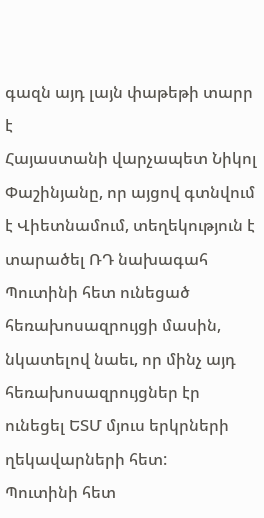գազն այդ լայն փաթեթի տարր է
Հայաստանի վարչապետ Նիկոլ Փաշինյանը, որ այցով գտնվում է Վիետնամում, տեղեկություն է տարածել ՌԴ նախագահ Պուտինի հետ ունեցած հեռախոսազրույցի մասին, նկատելով նաեւ, որ մինչ այդ հեռախոսազրույցներ էր ունեցել ԵՏՄ մյուս երկրների ղեկավարների հետ:
Պուտինի հետ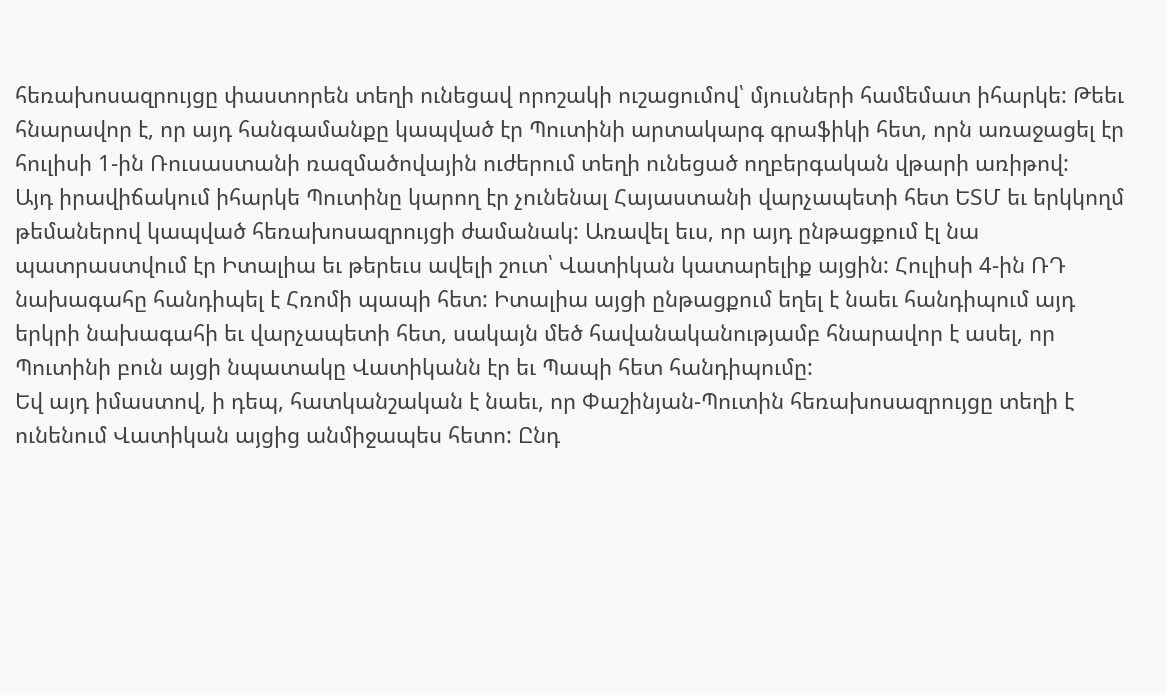հեռախոսազրույցը փաստորեն տեղի ունեցավ որոշակի ուշացումով՝ մյուսների համեմատ իհարկե: Թեեւ հնարավոր է, որ այդ հանգամանքը կապված էր Պուտինի արտակարգ գրաֆիկի հետ, որն առաջացել էր հուլիսի 1-ին Ռուսաստանի ռազմածովային ուժերում տեղի ունեցած ողբերգական վթարի առիթով:
Այդ իրավիճակում իհարկե Պուտինը կարող էր չունենալ Հայաստանի վարչապետի հետ ԵՏՄ եւ երկկողմ թեմաներով կապված հեռախոսազրույցի ժամանակ: Առավել եւս, որ այդ ընթացքում էլ նա պատրաստվում էր Իտալիա եւ թերեւս ավելի շուտ՝ Վատիկան կատարելիք այցին: Հուլիսի 4-ին ՌԴ նախագահը հանդիպել է Հռոմի պապի հետ: Իտալիա այցի ընթացքում եղել է նաեւ հանդիպում այդ երկրի նախագահի եւ վարչապետի հետ, սակայն մեծ հավանականությամբ հնարավոր է ասել, որ Պուտինի բուն այցի նպատակը Վատիկանն էր եւ Պապի հետ հանդիպումը:
Եվ այդ իմաստով, ի դեպ, հատկանշական է նաեւ, որ Փաշինյան-Պուտին հեռախոսազրույցը տեղի է ունենում Վատիկան այցից անմիջապես հետո: Ընդ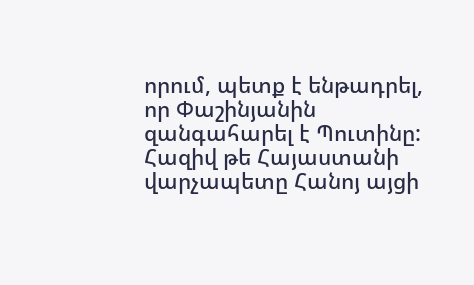որում, պետք է ենթադրել, որ Փաշինյանին զանգահարել է Պուտինը: Հազիվ թե Հայաստանի վարչապետը Հանոյ այցի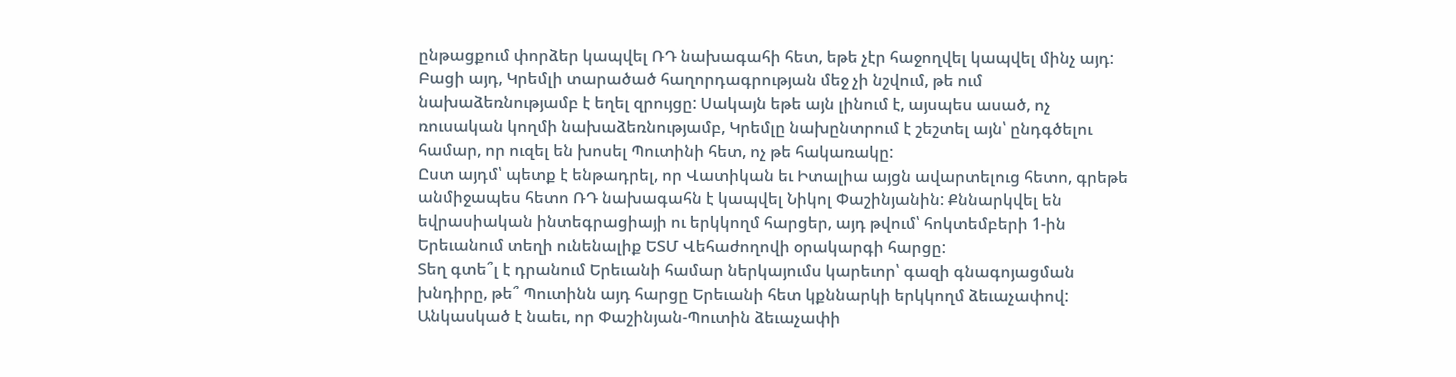ընթացքում փորձեր կապվել ՌԴ նախագահի հետ, եթե չէր հաջողվել կապվել մինչ այդ: Բացի այդ, Կրեմլի տարածած հաղորդագրության մեջ չի նշվում, թե ում նախաձեռնությամբ է եղել զրույցը: Սակայն եթե այն լինում է, այսպես ասած, ոչ ռուսական կողմի նախաձեռնությամբ, Կրեմլը նախընտրում է շեշտել այն՝ ընդգծելու համար, որ ուզել են խոսել Պուտինի հետ, ոչ թե հակառակը:
Ըստ այդմ՝ պետք է ենթադրել, որ Վատիկան եւ Իտալիա այցն ավարտելուց հետո, գրեթե անմիջապես հետո ՌԴ նախագահն է կապվել Նիկոլ Փաշինյանին: Քննարկվել են եվրասիական ինտեգրացիայի ու երկկողմ հարցեր, այդ թվում՝ հոկտեմբերի 1-ին Երեւանում տեղի ունենալիք ԵՏՄ Վեհաժողովի օրակարգի հարցը:
Տեղ գտե՞լ է դրանում Երեւանի համար ներկայումս կարեւոր՝ գազի գնագոյացման խնդիրը, թե՞ Պուտինն այդ հարցը Երեւանի հետ կքննարկի երկկողմ ձեւաչափով:
Անկասկած է նաեւ, որ Փաշինյան-Պուտին ձեւաչափի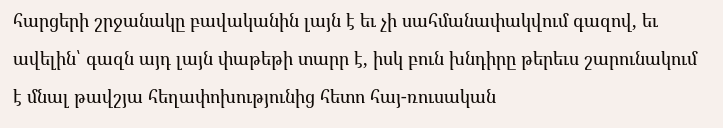հարցերի շրջանակը բավականին լայն է եւ չի սահմանափակվում գազով, եւ ավելին՝ գազն այդ լայն փաթեթի տարր է, իսկ բուն խնդիրը թերեւս շարունակում է մնալ թավշյա հեղափոխությունից հետո հայ-ռուսական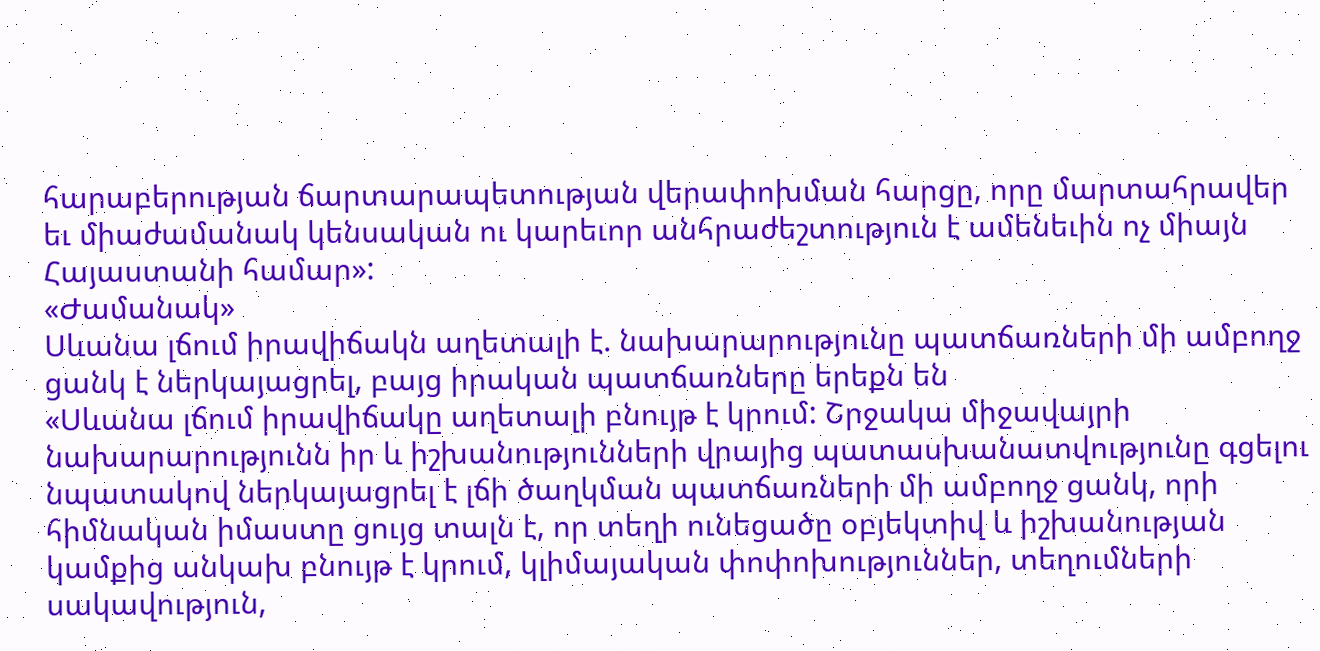հարաբերության ճարտարապետության վերափոխման հարցը, որը մարտահրավեր եւ միաժամանակ կենսական ու կարեւոր անհրաժեշտություն է ամենեւին ոչ միայն Հայաստանի համար»:
«Ժամանակ»
Սևանա լճում իրավիճակն աղետալի է. նախարարությունը պատճառների մի ամբողջ ցանկ է ներկայացրել, բայց իրական պատճառները երեքն են
«Սևանա լճում իրավիճակը աղետալի բնույթ է կրում: Շրջակա միջավայրի նախարարությունն իր և իշխանությունների վրայից պատասխանատվությունը գցելու նպատակով ներկայացրել է լճի ծաղկման պատճառների մի ամբողջ ցանկ, որի հիմնական իմաստը ցույց տալն է, որ տեղի ունեցածը օբյեկտիվ և իշխանության կամքից անկախ բնույթ է կրում, կլիմայական փոփոխություններ, տեղումների սակավություն,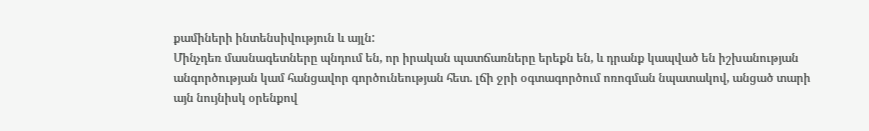քամիների ինտենսիվություն և այլն:
Մինչդեռ մասնագետները պնդում են, որ իրական պատճառները երեքն են, և դրանք կապված են իշխանության անգործության կամ հանցավոր գործունեության հետ. լճի ջրի օգտագործում ոռոգման նպատակով, անցած տարի այն նույնիսկ օրենքով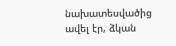նախատեսվածից ավել էր, ձկան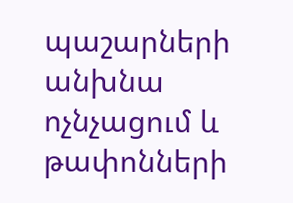պաշարների անխնա ոչնչացում և թափոնների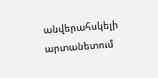անվերահսկելի արտանետում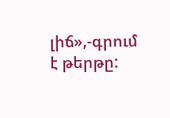լիճ»,-գրում է թերթը: